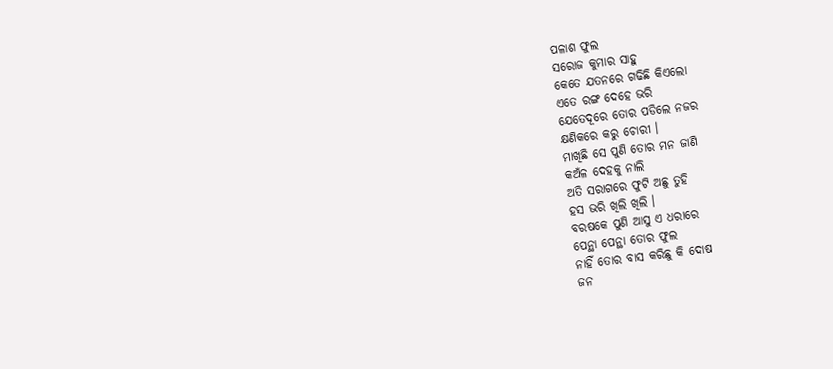ପଳାଶ ଫୁଲ
ସରୋଜ କୁମାର ସାହୁ
କେତେ ଯତନରେ ଗଢିଛି କିଏଲୋ
ଏତେ ରଙ୍ଗ ଦେହେ ଭରି
ଯେତେଦୂରେ ତୋର ପଡିଲେ ନଜର
କ୍ଷଣିକରେ କରୁ ଚୋରୀ ।
ମାଖିଛି ସେ ପୁଣି ତୋର ମନ ଜାଣି
କଅଁଳ ଦେହକୁ ନାଲି
ଅତି ସରାଗରେ ଫୁଟି ଅଛୁ ତୁହି
ହସ ଭରି ଖିଲି ଖିଲି ।
ବରଷକେ ପୁଣି ଆସୁ ଏ ଧରାରେ
ପେନ୍ଥା ପେନ୍ଥା ତୋର ଫୁଲ
ନାହିଁ ତୋର ବାସ କରିଛୁ କି ଦୋଷ
ଜନ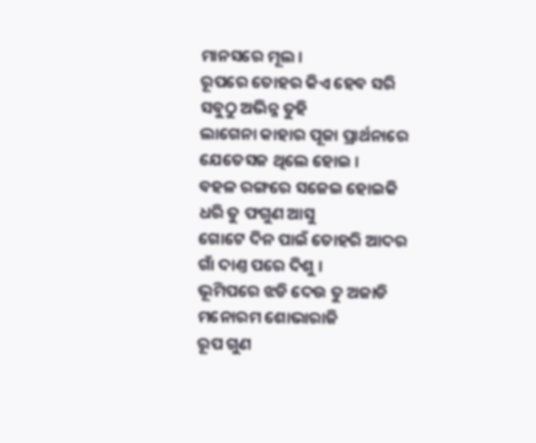ମାନସରେ ମୂଲ ।
ରୂପରେ ତୋହର କିଏ ହେବ ସରି
ସବୁଠୁ ଅଭିନ୍ନ ତୁହି
ଲାଗେନା କାହାର ପୂଜା ପ୍ରାର୍ଥନାରେ
ଯେତେସଜ ଥିଲେ ହୋଇ ।
ବହଳ ରଙ୍ଗରେ ସଜେଇ ହୋଇକି
ଧରି ତୁ ଫଗୁଣ ଆସୁ
ଗୋଟେ ଦିନ ପାଇଁ ତୋହରି ଆଦର
ଗାଁ ଦାଣ୍ତ ପରେ ଦିଶୁ ।
ଭୂମିପରେ ଝଡି ଦେଉ ତୁ ଅଜାଡି
ମନୋରମ ଶୋଭାରାଜି
ରୂପ ଗୁଣ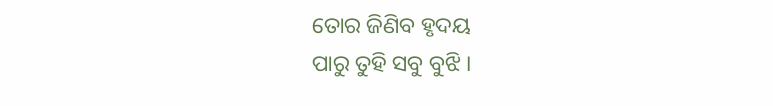ତୋର ଜିଣିବ ହୃଦୟ
ପାରୁ ତୁହି ସବୁ ବୁଝି ।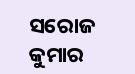ସରୋଜ କୁମାର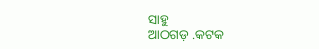ସାହୁ
ଆଠଗଡ଼ .କଟକ